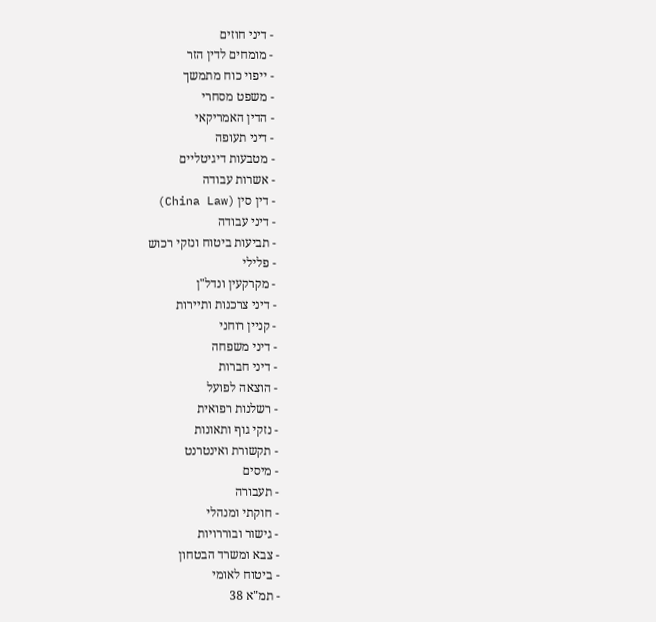- דיני חוזים
- מומחים לדין הזר
- ייפוי כוח מתמשך
- משפט מסחרי
- הדין האמריקאי
- דיני תעופה
- מטבעות דיגיטליים
- אשרות עבודה
- דין סין (China Law)
- דיני עבודה
- תביעות ביטוח ונזקי רכוש
- פלילי
- מקרקעין ונדל"ן
- דיני צרכנות ותיירות
- קניין רוחני
- דיני משפחה
- דיני חברות
- הוצאה לפועל
- רשלנות רפואית
- נזקי גוף ותאונות
- תקשורת ואינטרנט
- מיסים
- תעבורה
- חוקתי ומנהלי
- גישור ובוררויות
- צבא ומשרד הבטחון
- ביטוח לאומי
- תמ"א 38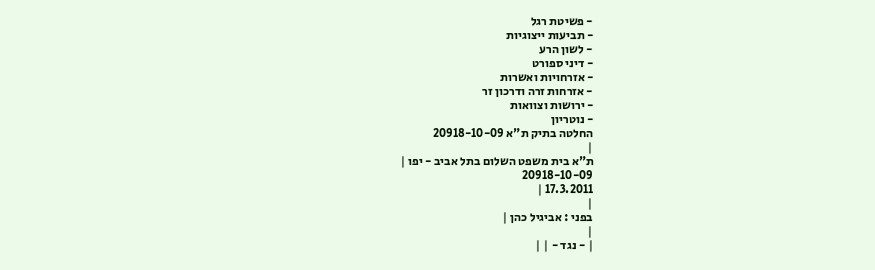- פשיטת רגל
- תביעות ייצוגיות
- לשון הרע
- דיני ספורט
- אזרחויות ואשרות
- אזרחות זרה ודרכון זר
- ירושות וצוואות
- נוטריון
החלטה בתיק ת"א 20918-10-09
|
ת"א בית משפט השלום בתל אביב - יפו |
20918-10-09
17.3.2011 |
|
בפני : אביגיל כהן |
|
| - נגד - | |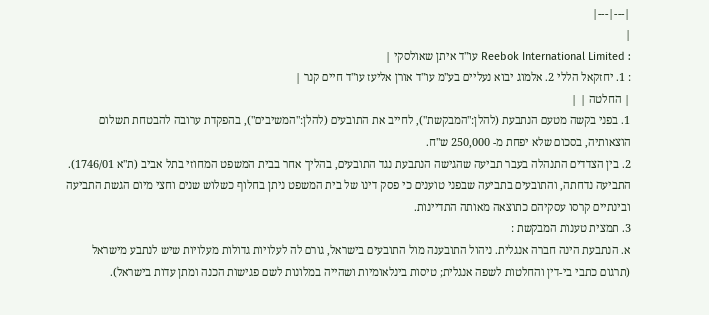|---|---|
|
: Reebok International Limited עו"ד איתן שאולסקי |
: 1. יחזקאל הללי 2. אלמוג יבוא נעליים בע"מ עו"ד אורן אליעז עו"ד חיים קנר |
| החלטה | |
1. בפני בקשה מטעם הנתבעת (להלן:"המבקשת"), לחייב את התובעים (להלן:"המשיבים"), בהפקדת ערובה להבטחת תשלום הוצאותיה, בסכום שלא יפחת מ- 250,000 ש"ח.
2. בין הצדדים התנהלה בעבר תביעה שהגישה הנתבעת נגד התובעים, בהליך אחר בבית המשפט המחוזי בתל אביב (ת"א 1746/01). התביעה נדחתה, והתובעים בתביעה שבפני טוענים כי פסק דינו של בית המשפט ניתן בחלוף כשלוש שנים וחצי מיום הגשת התביעה ובינתיים קרסו עסקיהם כתוצאה מאותה התדיינות.
3. תמצית טענות המבקשת :
א. הנתבעת הינה חברה אנגלית. ניהול התובענה מול התובעים בישראל, גורם לה לעלויות גדולות מעלויות שיש לנתבע מישראל (תרגום כתבי בי-דין והחלטות לשפה אנגלית; טיסות בינלאומיות ושהייה במלונות לשם פגישות הכנה ומתן עדות בישראל).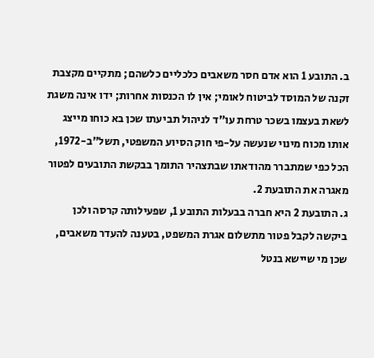ב. התובע 1 הוא אדם חסר משאבים כלכליים כלשהם; מתקיים מקצבת זקנה של המוסד לביטוח לאומי; אין לו הכנסות אחרות; ידו אינה משגת לשאת בעצמו בשכר טרחת עו"ד לניהול תביעתו שכן בא כוחו מייצג אותו מכוח מינוי שנעשה על-פי חוק הסיוע המשפטי, תשל"ב-1972, הכל כפי שמתברר מהודאתו שבתצהיר התומך בבקשת התובעים לפטור מאגרה את התובעת 2.
ג. התובעת 2 היא חברה בבעלות התובע 1, שפעילותה קרסה ולכן ביקשה לקבל פטור מתשלום אגרת המשפט, בטענה להעדר משאבים, שכן מי שיישא בנטל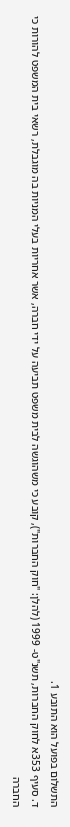התשלום בפועל הוא התובע 1.
ד. סעיף 353א לחוק החברות, תשנ"ט- 1999 (להלן: "חוק החברות"), קובע כי משהוגשה לבית משפט תביעה על ידי חברה, אשר אחריות בעלי המניות בה מוגבלת, רשאי בית המשפט להורות כי החברה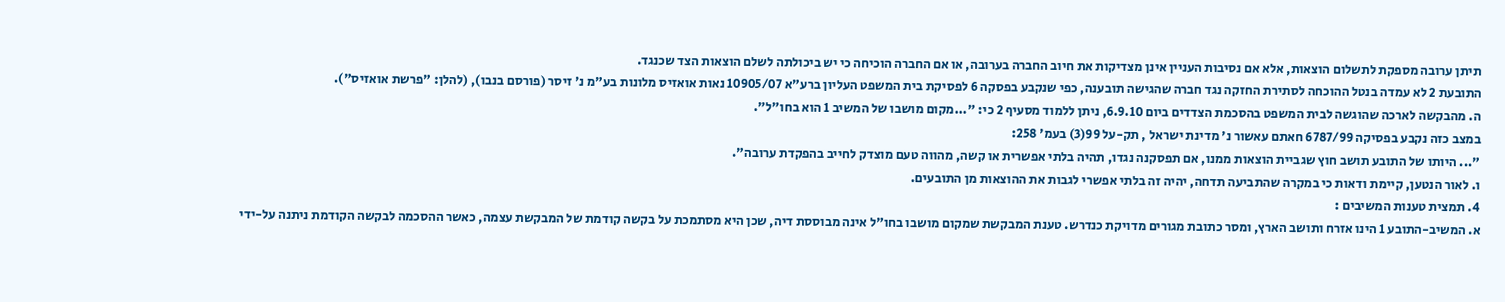תיתן ערובה מספקת לתשלום הוצאות, אלא אם נסיבות העניין אינן מצדיקות את חיוב החברה בערובה, או אם החברה הוכיחה כי יש ביכולתה לשלם הוצאות הצד שכנגד.
התובעת 2 לא עמדה בנטל ההוכחה לסתירת החזקה נגד חברה שהגישה תובענה, כפי שנקבע בפסקה 6 לפסיקת בית המשפט העליון ברע"א 10905/07 נאות אואזיס מלונות בע"מ נ' זיסר (פורסם בנבו), (להלן: "פרשת אואזיס").
ה. מהבקשה לארכה שהוגשה לבית המשפט בהסכמת הצדדים ביום 6.9.10, ניתן ללמוד מסעיף 2 כי: "...מקום מושבו של המשיב 1 הוא בחו"ל".
במצב כזה נקבע בפסיקה 6787/99 חאתם עאשור נ' מדינת ישראל , תק-על 99(3) בעמ' 258:
"... היותו של התובע תושב חוץ שגביית הוצאות ממנו, אם תפסקנה נגדו, תהיה בלתי אפשרית או קשה, מהווה טעם מוצדק לחייב בהפקדת ערובה".
ו. לאור הנטען, קיימת ודאות כי במקרה שהתביעה תדחה, יהיה זה בלתי אפשרי לגבות את ההוצאות מן התובעים.
4. תמצית טענות המשיבים :
א. המשיב-התובע 1 הינו אזרח ותושב הארץ, ומסר כתובת מגורים מדויקת כנדרש. טענת המבקשת שמקום מושבו בחו"ל אינה מבוססת דיה, שכן היא מסתמכת על בקשה קודמת של המבקשת עצמה, כאשר ההסכמה לבקשה הקודמת ניתנה על-ידי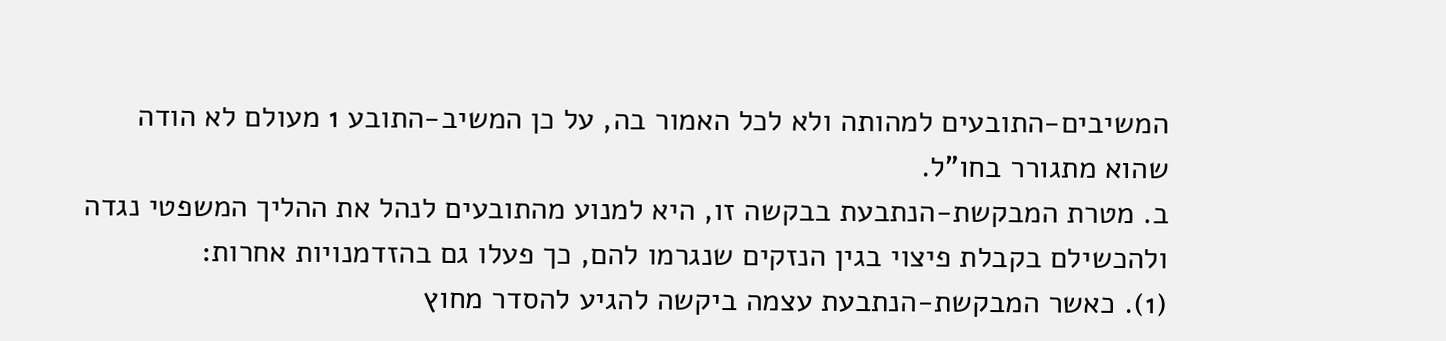המשיבים-התובעים למהותה ולא לכל האמור בה, על כן המשיב-התובע 1 מעולם לא הודה שהוא מתגורר בחו"ל.
ב. מטרת המבקשת-הנתבעת בבקשה זו, היא למנוע מהתובעים לנהל את ההליך המשפטי נגדה ולהכשילם בקבלת פיצוי בגין הנזקים שנגרמו להם, כך פעלו גם בהזדמנויות אחרות:
(1). כאשר המבקשת-הנתבעת עצמה ביקשה להגיע להסדר מחוץ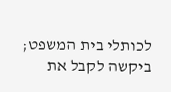לכותלי בית המשפט; ביקשה לקבל את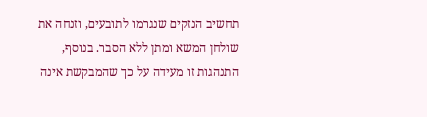תחשיב הנזקים שנגרמו לתובעים, וזנחה את שולחן המשא ומתן ללא הסבר. בנוסף, התנהגות זו מעידה על כך שהמבקשת אינה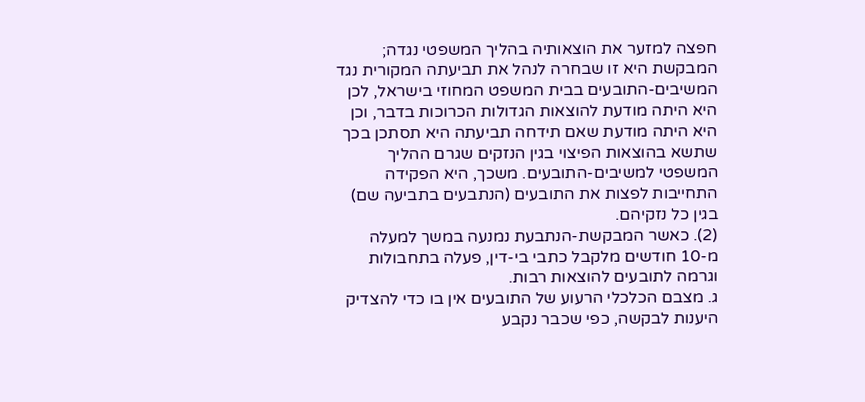חפצה למזער את הוצאותיה בהליך המשפטי נגדה; המבקשת היא זו שבחרה לנהל את תביעתה המקורית נגד המשיבים-התובעים בבית המשפט המחוזי בישראל, לכן היא היתה מודעת להוצאות הגדולות הכרוכות בדבר, וכן היא היתה מודעת שאם תידחה תביעתה היא תסתכן בכך שתשא בהוצאות הפיצוי בגין הנזקים שגרם ההליך המשפטי למשיבים-התובעים. משכך, היא הפקידה התחייבות לפצות את התובעים (הנתבעים בתביעה שם) בגין כל נזקיהם.
(2). כאשר המבקשת-הנתבעת נמנעה במשך למעלה מ-10 חודשים מלקבל כתבי בי-דין, פעלה בתחבולות וגרמה לתובעים להוצאות רבות.
ג. מצבם הכלכלי הרעוע של התובעים אין בו כדי להצדיק היענות לבקשה, כפי שכבר נקבע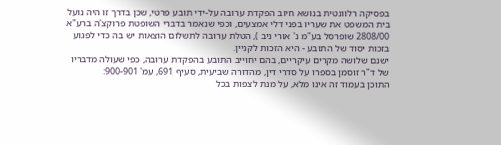בפסיקה רלוונטית בנושא חיוב הפקדת ערובה על-ידי תובע פרטי, שכן בדרך זו היה נועל בית המשפט את שעריו בפני דלי אמצעים, וכפי שנאמר בדברי השופטת פרוקצ'ה ברע"א 2808/00 שופרסל בע"מ נ' אורי ניב ), הטלת ערובה לתשלום הוצאות יש בה כדי לפגוע בזכות יסוד של התובע - היא הזכות לקניין.
ישנם שלושה מקרים עיקריים, בהם יחוייב התובע בהפקדת ערובה, כפי שעולה מדבריו של ד"ר זוסמן בספרו על סדרי דין, מהדורה שביעית, סעיף 691, עמ' 900-901:
התוכן בעמוד זה אינו מלא, על מנת לצפות בכל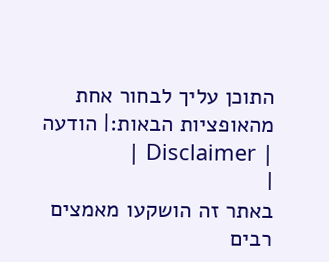התוכן עליך לבחור אחת מהאופציות הבאות:| הודעה | Disclaimer |
|
באתר זה הושקעו מאמצים רבים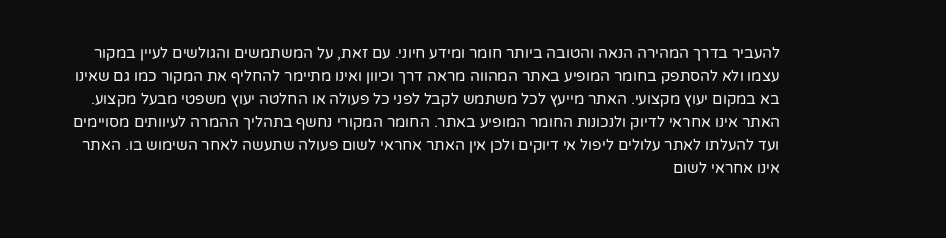להעביר בדרך המהירה הנאה והטובה ביותר חומר ומידע חיוני. עם זאת, על המשתמשים והגולשים לעיין במקור עצמו ולא להסתפק בחומר המופיע באתר המהווה מראה דרך וכיוון ואינו מתיימר להחליף את המקור כמו גם שאינו בא במקום יעוץ מקצועי. האתר מייעץ לכל משתמש לקבל לפני כל פעולה או החלטה יעוץ משפטי מבעל מקצוע. האתר אינו אחראי לדיוק ולנכונות החומר המופיע באתר. החומר המקורי נחשף בתהליך ההמרה לעיוותים מסויימים ועד להעלתו לאתר עלולים ליפול אי דיוקים ולכן אין האתר אחראי לשום פעולה שתעשה לאחר השימוש בו. האתר אינו אחראי לשום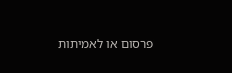פרסום או לאמיתות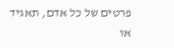פרטים של כל אדם, תאגיד או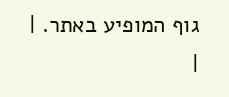גוף המופיע באתר. |
|